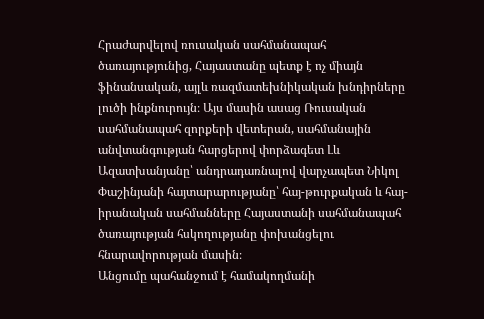Հրաժարվելով ռուսական սահմանապահ ծառայությունից, Հայաստանը պետք է ոչ միայն ֆինանսական, այլև ռազմատեխնիկական խնդիրները լուծի ինքնուրույն։ Այս մասին ասաց Ռուսական սահմանապահ զորքերի վետերան, սահմանային անվտանգության հարցերով փորձագետ Լև Ազատխանյանը՝ անդրադառնալով վարչապետ Նիկոլ Փաշինյանի հայտարարությանը՝ հայ-թուրքական և հայ-իրանական սահմանները Հայաստանի սահմանապահ ծառայության հսկողությանը փոխանցելու հնարավորության մասին։
Անցումը պահանջում է համակողմանի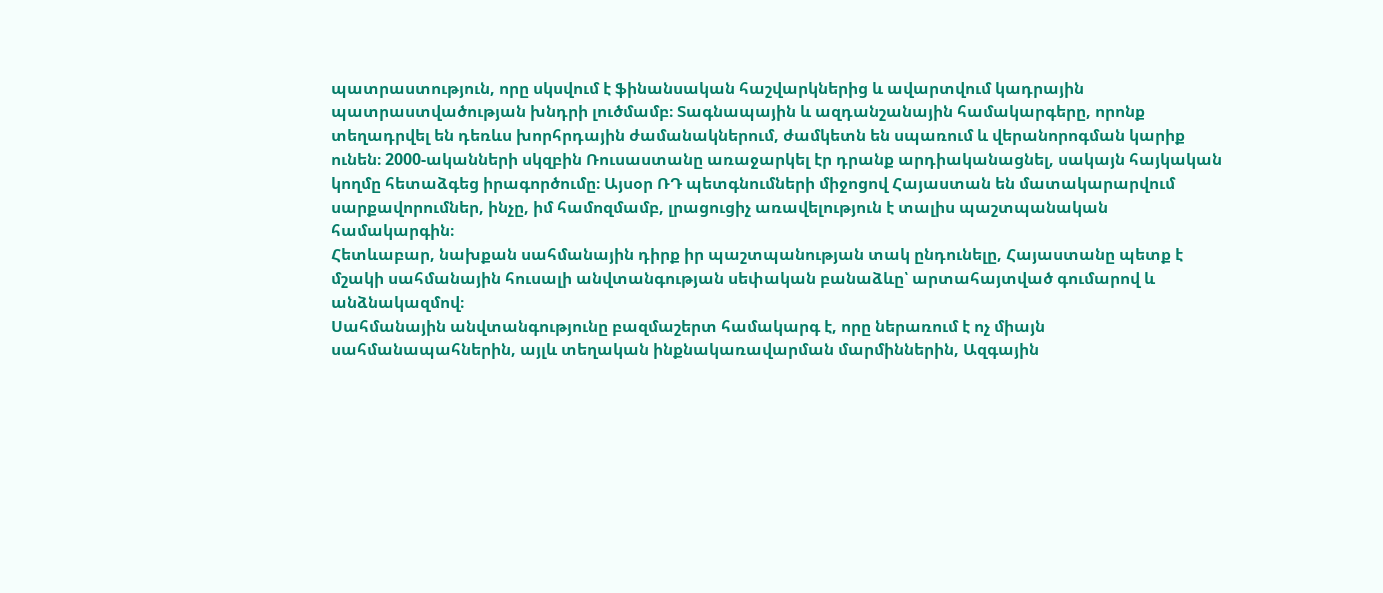պատրաստություն, որը սկսվում է ֆինանսական հաշվարկներից և ավարտվում կադրային պատրաստվածության խնդրի լուծմամբ։ Տագնապային և ազդանշանային համակարգերը, որոնք տեղադրվել են դեռևս խորհրդային ժամանակներում, ժամկետն են սպառում և վերանորոգման կարիք ունեն։ 2000-ականների սկզբին Ռուսաստանը առաջարկել էր դրանք արդիականացնել, սակայն հայկական կողմը հետաձգեց իրագործումը։ Այսօր ՌԴ պետգնումների միջոցով Հայաստան են մատակարարվում սարքավորումներ, ինչը, իմ համոզմամբ, լրացուցիչ առավելություն է տալիս պաշտպանական համակարգին։
Հետևաբար, նախքան սահմանային դիրք իր պաշտպանության տակ ընդունելը, Հայաստանը պետք է մշակի սահմանային հուսալի անվտանգության սեփական բանաձևը՝ արտահայտված գումարով և անձնակազմով։
Սահմանային անվտանգությունը բազմաշերտ համակարգ է, որը ներառում է ոչ միայն սահմանապահներին, այլև տեղական ինքնակառավարման մարմիններին, Ազգային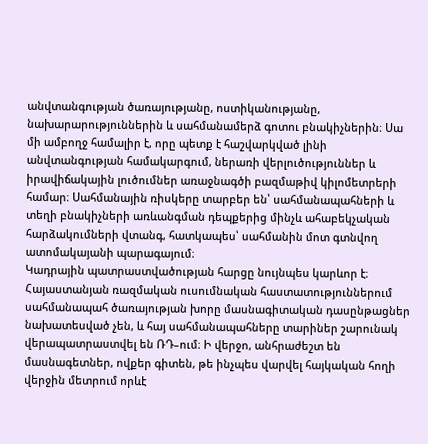անվտանգության ծառայությանը, ոստիկանությանը, նախարարություններին և սահմանամերձ գոտու բնակիչներին։ Սա մի ամբողջ համալիր է, որը պետք է հաշվարկված լինի անվտանգության համակարգում, ներառի վերլուծություններ և իրավիճակային լուծումներ առաջնագծի բազմաթիվ կիլոմետրերի համար։ Սահմանային ռիսկերը տարբեր են՝ սահմանապահների և տեղի բնակիչների առևանգման դեպքերից մինչև ահաբեկչական հարձակումների վտանգ, հատկապես՝ սահմանին մոտ գտնվող ատոմակայանի պարագայում։
Կադրային պատրաստվածության հարցը նույնպես կարևոր է։ Հայաստանյան ռազմական ուսումնական հաստատություններում սահմանապահ ծառայության խորը մասնագիտական դասընթացներ նախատեսված չեն, և հայ սահմանապահները տարիներ շարունակ վերապատրաստվել են ՌԴ–ում։ Ի վերջո, անհրաժեշտ են մասնագետներ, ովքեր գիտեն, թե ինչպես վարվել հայկական հողի վերջին մետրում որևէ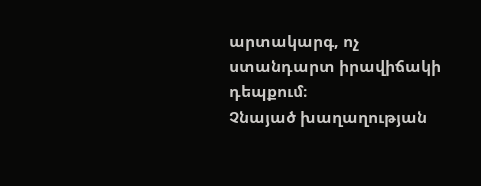արտակարգ, ոչ ստանդարտ իրավիճակի դեպքում։
Չնայած խաղաղության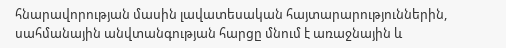հնարավորության մասին լավատեսական հայտարարություններին, սահմանային անվտանգության հարցը մնում է առաջնային և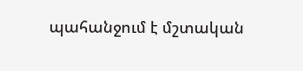պահանջում է մշտական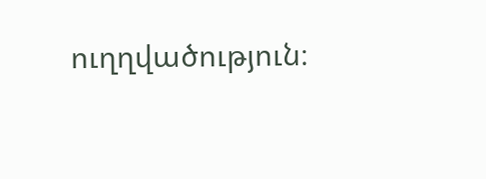ուղղվածություն։